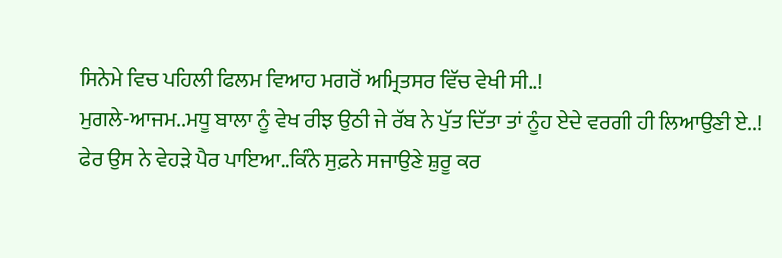ਸਿਨੇਮੇ ਵਿਚ ਪਹਿਲੀ ਫਿਲਮ ਵਿਆਹ ਮਗਰੋਂ ਅਮ੍ਰਿਤਸਰ ਵਿੱਚ ਵੇਖੀ ਸੀ..!
ਮੁਗਲੇ-ਆਜਮ..ਮਧੂ ਬਾਲਾ ਨੂੰ ਵੇਖ ਰੀਝ ਉਠੀ ਜੇ ਰੱਬ ਨੇ ਪੁੱਤ ਦਿੱਤਾ ਤਾਂ ਨੂੰਹ ਏਦੇ ਵਰਗੀ ਹੀ ਲਿਆਉਣੀ ਏ..!
ਫੇਰ ਉਸ ਨੇ ਵੇਹੜੇ ਪੈਰ ਪਾਇਆ..ਕਿੰਨੇ ਸੁਫ਼ਨੇ ਸਜਾਉਣੇ ਸ਼ੁਰੂ ਕਰ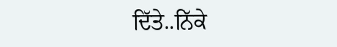ਦਿੱਤੇ..ਨਿੱਕੇ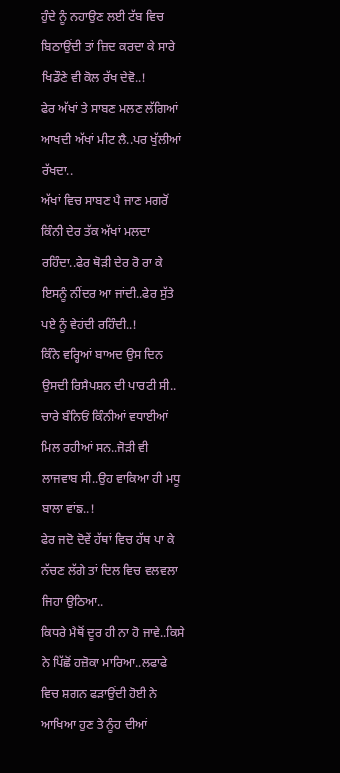ਹੁੰਦੇ ਨੂੰ ਨਹਾਉਣ ਲਈ ਟੱਬ ਵਿਚ ਬਿਠਾਉਂਦੀ ਤਾਂ ਜ਼ਿਦ ਕਰਦਾ ਕੇ ਸਾਰੇ ਖਿਡੌਣੇ ਵੀ ਕੋਲ ਰੱਖ ਦੇਵੋ..!
ਫੇਰ ਅੱਖਾਂ ਤੇ ਸਾਬਣ ਮਲਣ ਲੱਗਿਆਂ ਆਖਦੀ ਅੱਖਾਂ ਮੀਟ ਲੈ..ਪਰ ਖੁੱਲੀਆਂ ਰੱਖਦਾ..
ਅੱਖਾਂ ਵਿਚ ਸਾਬਣ ਪੈ ਜਾਣ ਮਗਰੋਂ ਕਿੰਨੀ ਦੇਰ ਤੱਕ ਅੱਖਾਂ ਮਲਦਾ ਰਹਿੰਦਾ..ਫੇਰ ਥੋੜੀ ਦੇਰ ਰੋ ਰਾ ਕੇ ਇਸਨੂੰ ਨੀਂਦਰ ਆ ਜਾਂਦੀ..ਫੇਰ ਸੁੱਤੇ ਪਏ ਨੂੰ ਵੇਹਂਦੀ ਰਹਿੰਦੀ..!
ਕਿੰਨੇ ਵਰ੍ਹਿਆਂ ਬਾਅਦ ਉਸ ਦਿਨ ਉਸਦੀ ਰਿਸੈਪਸ਼ਨ ਦੀ ਪਾਰਟੀ ਸੀ..
ਚਾਰੇ ਬੰਨਿਓਂ ਕਿੰਨੀਆਂ ਵਧਾਈਆਂ ਮਿਲ ਰਹੀਆਂ ਸਨ..ਜੋੜੀ ਵੀ ਲਾਜਵਾਬ ਸੀ..ਉਹ ਵਾਕਿਆ ਹੀ ਮਧੂ ਬਾਲਾ ਵਾਂਙ..!
ਫੇਰ ਜਦੋ ਦੋਵੇਂ ਹੱਥਾਂ ਵਿਚ ਹੱਥ ਪਾ ਕੇ ਨੱਚਣ ਲੱਗੇ ਤਾਂ ਦਿਲ ਵਿਚ ਵਲਵਲਾ ਜਿਹਾ ਉਠਿਆ..
ਕਿਧਰੇ ਮੈਥੋਂ ਦੂਰ ਹੀ ਨਾ ਹੋ ਜਾਵੇ..ਕਿਸੇ ਨੇ ਪਿੱਛੋਂ ਹਜ਼ੋਕਾ ਮਾਰਿਆ..ਲਫਾਫੇ ਵਿਚ ਸ਼ਗਨ ਫੜਾਉਂਦੀ ਹੋਈ ਨੇ ਆਖਿਆ ਹੁਣ ਤੇ ਨੂੰਹ ਦੀਆਂ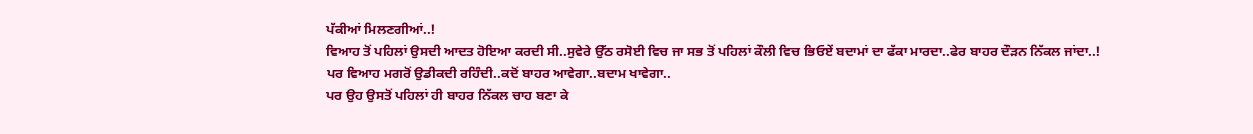ਪੱਕੀਆਂ ਮਿਲਣਗੀਆਂ..!
ਵਿਆਹ ਤੋਂ ਪਹਿਲਾਂ ਉਸਦੀ ਆਦਤ ਹੋਇਆ ਕਰਦੀ ਸੀ..ਸੁਵੇਰੇ ਉੱਠ ਰਸੋਈ ਵਿਚ ਜਾ ਸਭ ਤੋਂ ਪਹਿਲਾਂ ਕੌਲੀ ਵਿਚ ਭਿਓਏਂ ਬਦਾਮਾਂ ਦਾ ਫੱਕਾ ਮਾਰਦਾ..ਫੇਰ ਬਾਹਰ ਦੌੜਨ ਨਿੱਕਲ ਜਾਂਦਾ..!
ਪਰ ਵਿਆਹ ਮਗਰੋਂ ਉਡੀਕਦੀ ਰਹਿੰਦੀ..ਕਦੋਂ ਬਾਹਰ ਆਵੇਗਾ..ਬਦਾਮ ਖਾਵੇਗਾ..
ਪਰ ਉਹ ਉਸਤੋਂ ਪਹਿਲਾਂ ਹੀ ਬਾਹਰ ਨਿੱਕਲ ਚਾਹ ਬਣਾ ਕੇ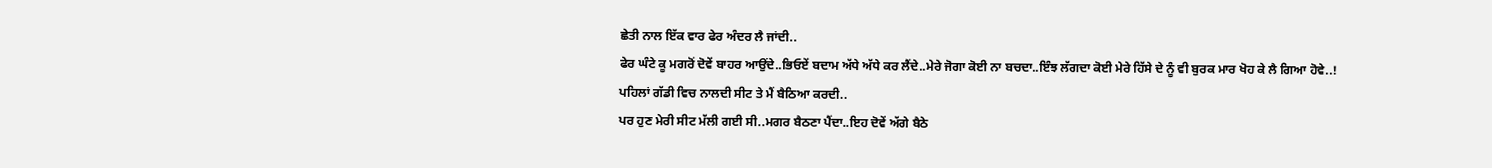ਛੇਤੀ ਨਾਲ ਇੱਕ ਵਾਰ ਫੇਰ ਅੰਦਰ ਲੈ ਜਾਂਦੀ..
ਫੇਰ ਘੰਟੇ ਕੂ ਮਗਰੋਂ ਦੋਵੇਂ ਬਾਹਰ ਆਉਂਦੇ..ਭਿਓਏਂ ਬਦਾਮ ਅੱਧੇ ਅੱਧੇ ਕਰ ਲੈਂਦੇ..ਮੇਰੇ ਜੋਗਾ ਕੋਈ ਨਾ ਬਚਦਾ..ਇੰਝ ਲੱਗਦਾ ਕੋਈ ਮੇਰੇ ਹਿੱਸੇ ਦੇ ਨੂੰ ਵੀ ਬੁਰਕ ਮਾਰ ਖੋਹ ਕੇ ਲੈ ਗਿਆ ਹੋਵੇ..!
ਪਹਿਲਾਂ ਗੱਡੀ ਵਿਚ ਨਾਲਦੀ ਸੀਟ ਤੇ ਮੈਂ ਬੈਠਿਆ ਕਰਦੀ..
ਪਰ ਹੁਣ ਮੇਰੀ ਸੀਟ ਮੱਲੀ ਗਈ ਸੀ..ਮਗਰ ਬੈਠਣਾ ਪੈਂਦਾ..ਇਹ ਦੋਵੇਂ ਅੱਗੇ ਬੈਠੇ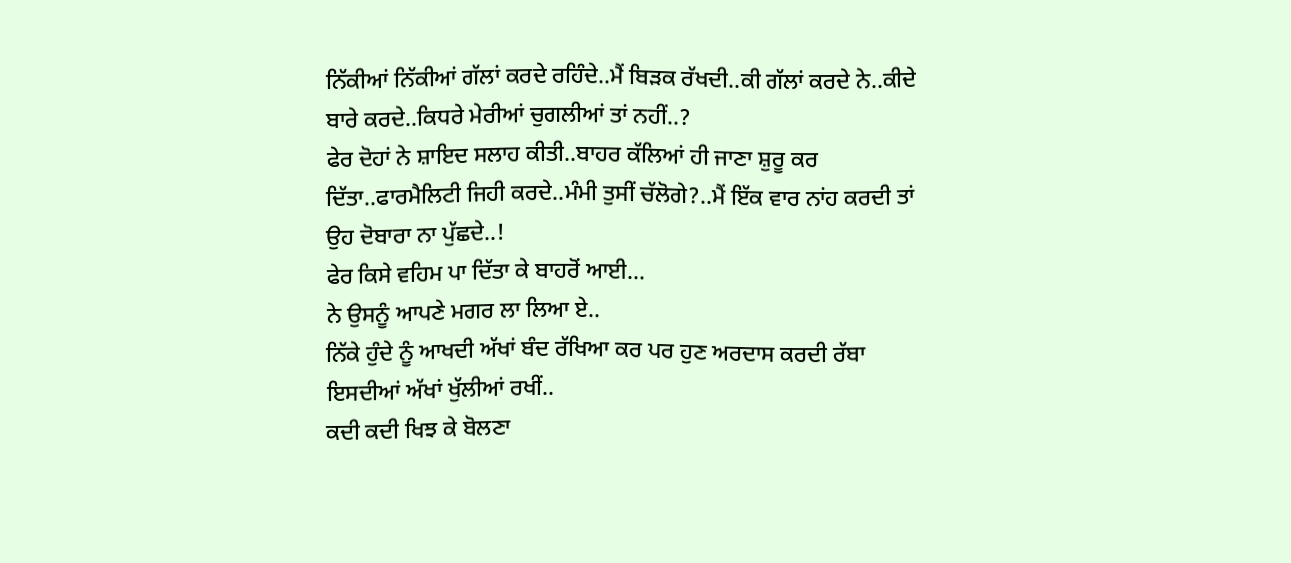ਨਿੱਕੀਆਂ ਨਿੱਕੀਆਂ ਗੱਲਾਂ ਕਰਦੇ ਰਹਿੰਦੇ..ਮੈਂ ਬਿੜਕ ਰੱਖਦੀ..ਕੀ ਗੱਲਾਂ ਕਰਦੇ ਨੇ..ਕੀਦੇ ਬਾਰੇ ਕਰਦੇ..ਕਿਧਰੇ ਮੇਰੀਆਂ ਚੁਗਲੀਆਂ ਤਾਂ ਨਹੀਂ..?
ਫੇਰ ਦੋਹਾਂ ਨੇ ਸ਼ਾਇਦ ਸਲਾਹ ਕੀਤੀ..ਬਾਹਰ ਕੱਲਿਆਂ ਹੀ ਜਾਣਾ ਸ਼ੁਰੂ ਕਰ ਦਿੱਤਾ..ਫਾਰਮੈਲਿਟੀ ਜਿਹੀ ਕਰਦੇ..ਮੰਮੀ ਤੁਸੀਂ ਚੱਲੋਗੇ?..ਮੈਂ ਇੱਕ ਵਾਰ ਨਾਂਹ ਕਰਦੀ ਤਾਂ ਉਹ ਦੋਬਾਰਾ ਨਾ ਪੁੱਛਦੇ..!
ਫੇਰ ਕਿਸੇ ਵਹਿਮ ਪਾ ਦਿੱਤਾ ਕੇ ਬਾਹਰੋਂ ਆਈ...
ਨੇ ਉਸਨੂੰ ਆਪਣੇ ਮਗਰ ਲਾ ਲਿਆ ਏ..
ਨਿੱਕੇ ਹੁੰਦੇ ਨੂੰ ਆਖਦੀ ਅੱਖਾਂ ਬੰਦ ਰੱਖਿਆ ਕਰ ਪਰ ਹੁਣ ਅਰਦਾਸ ਕਰਦੀ ਰੱਬਾ ਇਸਦੀਆਂ ਅੱਖਾਂ ਖੁੱਲੀਆਂ ਰਖੀਂ..
ਕਦੀ ਕਦੀ ਖਿਝ ਕੇ ਬੋਲਣਾ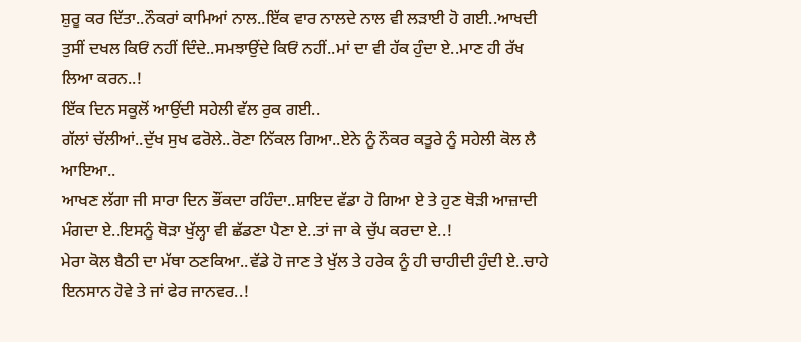ਸ਼ੁਰੂ ਕਰ ਦਿੱਤਾ..ਨੌਕਰਾਂ ਕਾਮਿਆਂ ਨਾਲ..ਇੱਕ ਵਾਰ ਨਾਲਦੇ ਨਾਲ ਵੀ ਲੜਾਈ ਹੋ ਗਈ..ਆਖਦੀ ਤੁਸੀਂ ਦਖਲ ਕਿਓਂ ਨਹੀਂ ਦਿੰਦੇ..ਸਮਝਾਉਂਦੇ ਕਿਓਂ ਨਹੀਂ..ਮਾਂ ਦਾ ਵੀ ਹੱਕ ਹੁੰਦਾ ਏ..ਮਾਣ ਹੀ ਰੱਖ ਲਿਆ ਕਰਨ..!
ਇੱਕ ਦਿਨ ਸਕੂਲੋਂ ਆਉਂਦੀ ਸਹੇਲੀ ਵੱਲ ਰੁਕ ਗਈ..
ਗੱਲਾਂ ਚੱਲੀਆਂ..ਦੁੱਖ ਸੁਖ ਫਰੋਲੇ..ਰੋਣਾ ਨਿੱਕਲ ਗਿਆ..ਏਨੇ ਨੂੰ ਨੌਕਰ ਕਤੂਰੇ ਨੂੰ ਸਹੇਲੀ ਕੋਲ ਲੈ ਆਇਆ..
ਆਖਣ ਲੱਗਾ ਜੀ ਸਾਰਾ ਦਿਨ ਭੌਂਕਦਾ ਰਹਿੰਦਾ..ਸ਼ਾਇਦ ਵੱਡਾ ਹੋ ਗਿਆ ਏ ਤੇ ਹੁਣ ਥੋੜੀ ਆਜ਼ਾਦੀ ਮੰਗਦਾ ਏ..ਇਸਨੂੰ ਥੋੜਾ ਖੁੱਲ੍ਹਾ ਵੀ ਛੱਡਣਾ ਪੈਣਾ ਏ..ਤਾਂ ਜਾ ਕੇ ਚੁੱਪ ਕਰਦਾ ਏ..!
ਮੇਰਾ ਕੋਲ ਬੈਠੀ ਦਾ ਮੱਥਾ ਠਣਕਿਆ..ਵੱਡੇ ਹੋ ਜਾਣ ਤੇ ਖੁੱਲ ਤੇ ਹਰੇਕ ਨੂੰ ਹੀ ਚਾਹੀਦੀ ਹੁੰਦੀ ਏ..ਚਾਹੇ ਇਨਸਾਨ ਹੋਵੇ ਤੇ ਜਾਂ ਫੇਰ ਜਾਨਵਰ..!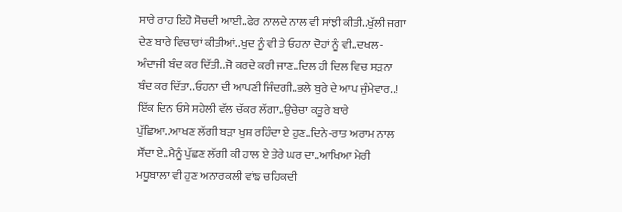ਸਾਰੇ ਰਾਹ ਇਹੋ ਸੋਚਦੀ ਆਈ..ਫੇਰ ਨਾਲਦੇ ਨਾਲ ਵੀ ਸਾਂਝੀ ਕੀਤੀ..ਖੁੱਲੀ ਜਗਾ ਦੇਣ ਬਾਰੇ ਵਿਚਾਰਾਂ ਕੀਤੀਆਂ..ਖੁਦ ਨੂੰ ਵੀ ਤੇ ਓਹਨਾ ਦੋਹਾਂ ਨੂੰ ਵੀ..ਦਖਲ-ਅੰਦਾਜੀ ਬੰਦ ਕਰ ਦਿੱਤੀ..ਜੋ ਕਰਦੇ ਕਰੀ ਜਾਣ..ਦਿਲ ਹੀ ਦਿਲ ਵਿਚ ਸੜਨਾ ਬੰਦ ਕਰ ਦਿੱਤਾ..ਓਹਨਾ ਦੀ ਆਪਣੀ ਜਿੰਦਗੀ..ਭਲੇ ਬੁਰੇ ਦੇ ਆਪ ਜੁੰਮੇਵਾਰ..!
ਇੱਕ ਦਿਨ ਓਸੇ ਸਹੇਲੀ ਵੱਲ ਚੱਕਰ ਲੱਗਾ..ਉਚੇਚਾ ਕਤੂਰੇ ਬਾਰੇ ਪੁੱਛਿਆ..ਆਖਣ ਲੱਗੀ ਬੜਾ ਖੁਸ਼ ਰਹਿੰਦਾ ਏ ਹੁਣ..ਦਿਨੇ-ਰਾਤ ਅਰਾਮ ਨਾਲ ਸੌਂਦਾ ਏ..ਮੈਨੂੰ ਪੁੱਛਣ ਲੱਗੀ ਕੀ ਹਾਲ ਏ ਤੇਰੇ ਘਰ ਦਾ..ਆਖਿਆ ਮੇਰੀ ਮਧੂਬਾਲਾ ਵੀ ਹੁਣ ਅਨਾਰਕਲੀ ਵਾਂਙ ਚਹਿਕਦੀ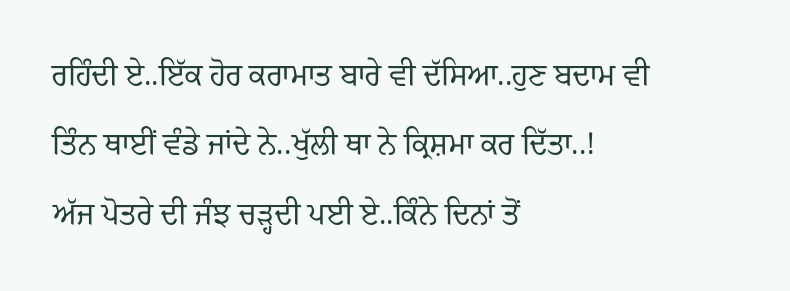ਰਹਿੰਦੀ ਏ..ਇੱਕ ਹੋਰ ਕਰਾਮਾਤ ਬਾਰੇ ਵੀ ਦੱਸਿਆ..ਹੁਣ ਬਦਾਮ ਵੀ ਤਿੰਨ ਥਾਈਂ ਵੰਡੇ ਜਾਂਦੇ ਨੇ..ਖੁੱਲੀ ਥਾ ਨੇ ਕ੍ਰਿਸ਼ਮਾ ਕਰ ਦਿੱਤਾ..!
ਅੱਜ ਪੋਤਰੇ ਦੀ ਜੰਝ ਚੜ੍ਹਦੀ ਪਈ ਏ..ਕਿੰਨੇ ਦਿਨਾਂ ਤੋਂ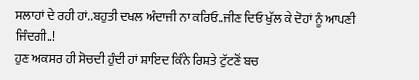ਸਲਾਹਾਂ ਦੇ ਰਹੀ ਹਾਂ..ਬਹੁਤੀ ਦਖਲ ਅੰਦਾਜੀ ਨਾ ਕਰਿਓ..ਜੀਣ ਦਿਓ ਖੁੱਲ ਕੇ ਦੋਹਾਂ ਨੂੰ ਆਪਣੀ ਜਿੰਦਗੀ..!
ਹੁਣ ਅਕਸਰ ਹੀ ਸੋਚਦੀ ਹੁੰਦੀ ਹਾਂ ਸ਼ਾਇਦ ਕਿੰਨੇ ਰਿਸ਼ਤੇ ਟੁੱਟਣੋਂ ਬਚ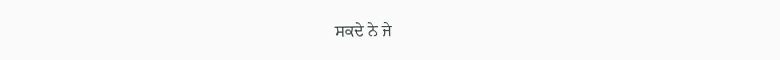ਸਕਦੇ ਨੇ ਜੇ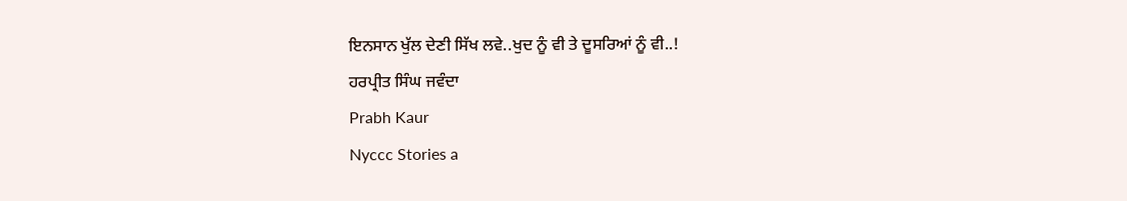ਇਨਸਾਨ ਖੁੱਲ ਦੇਣੀ ਸਿੱਖ ਲਵੇ..ਖੁਦ ਨੂੰ ਵੀ ਤੇ ਦੂਸਰਿਆਂ ਨੂੰ ਵੀ..!
ਹਰਪ੍ਰੀਤ ਸਿੰਘ ਜਵੰਦਾ
Prabh Kaur
Nyccc Stories a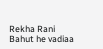Rekha Rani
Bahut he vadiaa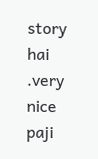story hai .very nice paji